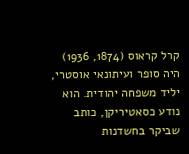קרל קראוס (1874, 1936) היה סופר ועיתונאי אוסטרי, יליד משפחה יהודית. הוא נודע כסאטיריקן, כותב שביקר בחשדנות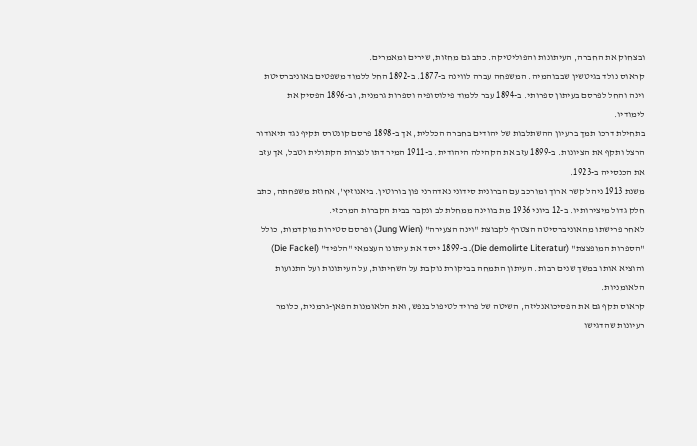ובצחוק את החברה, העיתונות והפוליטיקה. כתב גם מחזות, שירים ומאמרים.
קראוס נולד בגיטשין שבבוהמיה. המשפחה עברה לווינה ב-1877. ב-1892 החל ללמוד משפטים באוניברסיטת וינה והחל לפרסם בעיתון ספרותי. ב-1894 עבר ללמוד פילוסופיה וספרות גרמנית, וב-1896 הפסיק את לימודיו.
בתחילת דרכו תמך ברעיון ההשתלבות של יהודים בחברה הכללית, אך ב-1898 פרסם קונטרס תקיף נגד תיאודור הרצל ותקף את הציונות. ב-1899 עזב את הקהילה היהודית. ב-1911 המיר דתו לנצרות הקתולית וטבל, אך עזב את הכנסייה ב-1923.
משנת 1913 ניהל קשר ארוך ומורכב עם הברונית סידוני נאדהרני פון בורוטין. ביאנוזיץ', אחוזת משפחתה, כתב חלק גדול מיצירותיו. ב-12 ביוני 1936 מת בווינה ממחלת לב ונקבר בבית הקברות המרכזי.
לאחר פרישתו מהאוניברסיטה הצטרף לקבוצת "וינה הצעירה" (Jung Wien) ופרסם סטירות מוקדמות, כולל "הספרות המופצצת" (Die demolirte Literatur). ב-1899 ייסד את עיתונו העצמאי "הלפיד" (Die Fackel) והוציא אותו במשך שנים רבות. העיתון התמחה בביקורת נוקבת על השחיתות, על העיתונות ועל התנועות הלאומניות.
קראוס תקף גם את הפסיכואנליזה, השיטה של פרויד לטיפול בנפש, ואת הלאומנות הפאן-גרמנית, כלומר רעיונות שהדגישו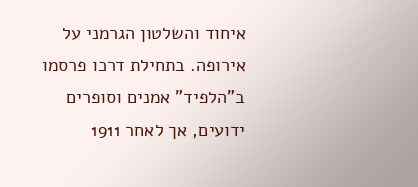איחוד והשלטון הגרמני על אירופה. בתחילת דרכו פרסמו ב"הלפיד" אמנים וסופרים ידועים, אך לאחר 1911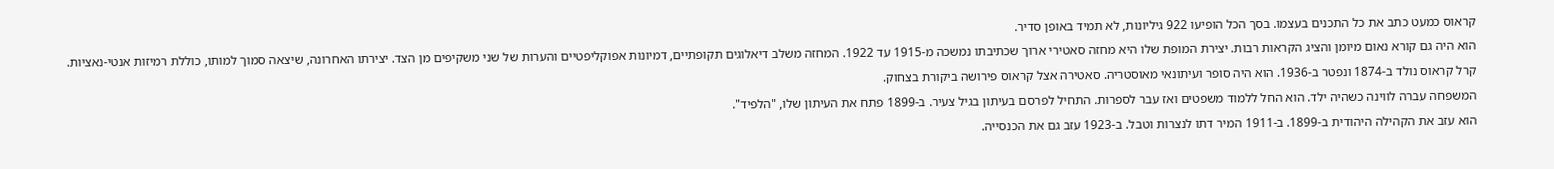קראוס כמעט כתב את כל התכנים בעצמו. בסך הכל הופיעו 922 גיליונות, לא תמיד באופן סדיר.
הוא היה גם קורא נאום מיומן והציג הקראות רבות. יצירת המופת שלו היא מחזה סאטירי ארוך שכתיבתו נמשכה מ-1915 עד 1922. המחזה משלב דיאלוגים תקופתיים, דמיונות אפוקליפטיים והערות של שני משקיפים מן הצד. יצירתו האחרונה, שיצאה סמוך למותו, כוללת רמיזות אנטי-נאציות.
קרל קראוס נולד ב-1874 ונפטר ב-1936. הוא היה סופר ועיתונאי מאוסטריה. סאטירה אצל קראוס פירושה ביקורת בצחוק.
המשפחה עברה לווינה כשהיה ילד. הוא החל ללמוד משפטים ואז עבר לספרות. התחיל לפרסם בעיתון בגיל צעיר. ב-1899 פתח את העיתון שלו, "הלפיד".
הוא עזב את הקהילה היהודית ב-1899. ב-1911 המיר דתו לנצרות וטבל. ב-1923 עזב גם את הכנסייה.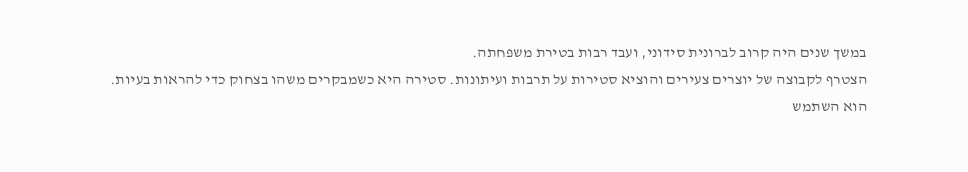במשך שנים היה קרוב לברונית סידוני, ועבד רבות בטירת משפחתה.
הצטרף לקבוצה של יוצרים צעירים והוציא סטירות על תרבות ועיתונות. סטירה היא כשמבקרים משהו בצחוק כדי להראות בעיות.
הוא השתמש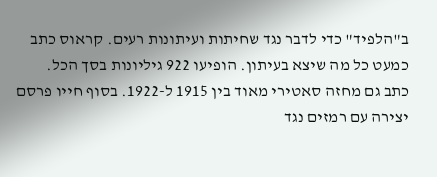ב"הלפיד" כדי לדבר נגד שחיתות ועיתונות רעים. קראוס כתב כמעט כל מה שיצא בעיתון. הופיעו 922 גיליונות בסך הכל.
כתב גם מחזה סאטירי מאוד בין 1915 ל-1922. בסוף חייו פרסם יצירה עם רמזים נגד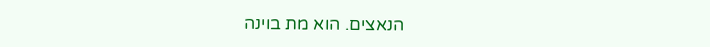הנאצים. הוא מת בוינה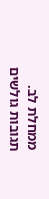ממחלת לב.
תגובות גולשים